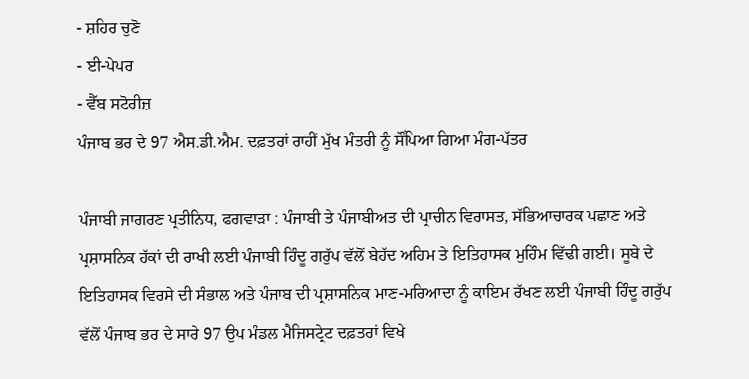- ਸ਼ਹਿਰ ਚੁਣੋ
- ਈ-ਪੇਪਰ
- ਵੈੱਬ ਸਟੋਰੀਜ਼
ਪੰਜਾਬ ਭਰ ਦੇ 97 ਐਸ.ਡੀ.ਐਮ. ਦਫ਼ਤਰਾਂ ਰਾਹੀਂ ਮੁੱਖ ਮੰਤਰੀ ਨੂੰ ਸੌਂਪਿਆ ਗਿਆ ਮੰਗ-ਪੱਤਰ

ਪੰਜਾਬੀ ਜਾਗਰਣ ਪ੍ਰਤੀਨਿਧ, ਫਗਵਾੜਾ : ਪੰਜਾਬੀ ਤੇ ਪੰਜਾਬੀਅਤ ਦੀ ਪ੍ਰਾਚੀਨ ਵਿਰਾਸਤ, ਸੱਭਿਆਚਾਰਕ ਪਛਾਣ ਅਤੇ ਪ੍ਰਸ਼ਾਸਨਿਕ ਹੱਕਾਂ ਦੀ ਰਾਖੀ ਲਈ ਪੰਜਾਬੀ ਹਿੰਦੂ ਗਰੁੱਪ ਵੱਲੋਂ ਬੇਹੱਦ ਅਹਿਮ ਤੇ ਇਤਿਹਾਸਕ ਮੁਹਿੰਮ ਵਿੱਢੀ ਗਈ। ਸੂਬੇ ਦੇ ਇਤਿਹਾਸਕ ਵਿਰਸੇ ਦੀ ਸੰਭਾਲ ਅਤੇ ਪੰਜਾਬ ਦੀ ਪ੍ਰਸ਼ਾਸਨਿਕ ਮਾਣ-ਮਰਿਆਦਾ ਨੂੰ ਕਾਇਮ ਰੱਖਣ ਲਈ ਪੰਜਾਬੀ ਹਿੰਦੂ ਗਰੁੱਪ ਵੱਲੋਂ ਪੰਜਾਬ ਭਰ ਦੇ ਸਾਰੇ 97 ਉਪ ਮੰਡਲ ਮੈਜਿਸਟ੍ਰੇਟ ਦਫ਼ਤਰਾਂ ਵਿਖੇ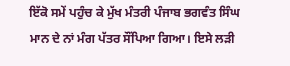ਇੱਕੋ ਸਮੇਂ ਪਹੁੰਚ ਕੇ ਮੁੱਖ ਮੰਤਰੀ ਪੰਜਾਬ ਭਗਵੰਤ ਸਿੰਘ ਮਾਨ ਦੇ ਨਾਂ ਮੰਗ ਪੱਤਰ ਸੌਂਪਿਆ ਗਿਆ। ਇਸੇ ਲੜੀ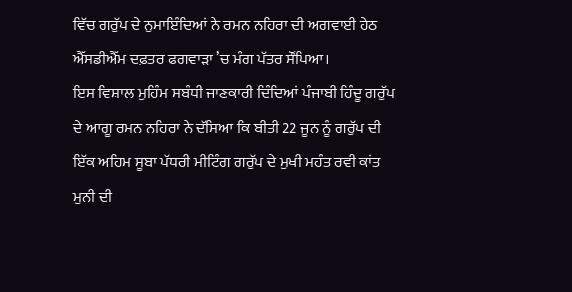ਵਿੱਚ ਗਰੁੱਪ ਦੇ ਨੁਮਾਇੰਦਿਆਂ ਨੇ ਰਮਨ ਨਹਿਰਾ ਦੀ ਅਗਵਾਈ ਹੇਠ ਐੱਸਡੀਐੱਮ ਦਫ਼ਤਰ ਫਗਵਾੜਾ ’ਚ ਮੰਗ ਪੱਤਰ ਸੌਂਪਿਆ।
ਇਸ ਵਿਸ਼ਾਲ ਮੁਹਿੰਮ ਸਬੰਧੀ ਜਾਣਕਾਰੀ ਦਿੰਦਿਆਂ ਪੰਜਾਬੀ ਹਿੰਦੂ ਗਰੁੱਪ ਦੇ ਆਗੂ ਰਮਨ ਨਹਿਰਾ ਨੇ ਦੱਸਿਆ ਕਿ ਬੀਤੀ 22 ਜੂਨ ਨੂੰ ਗਰੁੱਪ ਦੀ ਇੱਕ ਅਹਿਮ ਸੂਬਾ ਪੱਧਰੀ ਮੀਟਿੰਗ ਗਰੁੱਪ ਦੇ ਮੁਖੀ ਮਹੰਤ ਰਵੀ ਕਾਂਤ ਮੁਨੀ ਦੀ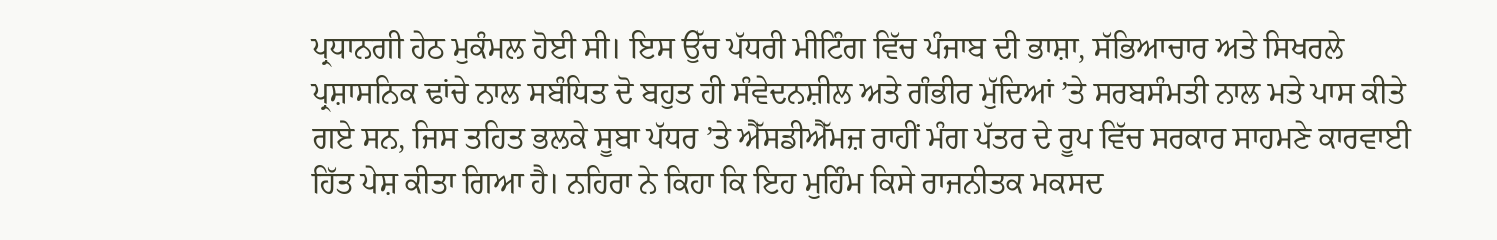ਪ੍ਰਧਾਨਗੀ ਹੇਠ ਮੁਕੰਮਲ ਹੋਈ ਸੀ। ਇਸ ਉੱਚ ਪੱਧਰੀ ਮੀਟਿੰਗ ਵਿੱਚ ਪੰਜਾਬ ਦੀ ਭਾਸ਼ਾ, ਸੱਭਿਆਚਾਰ ਅਤੇ ਸਿਖਰਲੇ ਪ੍ਰਸ਼ਾਸਨਿਕ ਢਾਂਚੇ ਨਾਲ ਸਬੰਧਿਤ ਦੋ ਬਹੁਤ ਹੀ ਸੰਵੇਦਨਸ਼ੀਲ ਅਤੇ ਗੰਭੀਰ ਮੁੱਦਿਆਂ ’ਤੇ ਸਰਬਸੰਮਤੀ ਨਾਲ ਮਤੇ ਪਾਸ ਕੀਤੇ ਗਏ ਸਨ, ਜਿਸ ਤਹਿਤ ਭਲਕੇ ਸੂਬਾ ਪੱਧਰ ’ਤੇ ਐੱਸਡੀਐੱਮਜ਼ ਰਾਹੀਂ ਮੰਗ ਪੱਤਰ ਦੇ ਰੂਪ ਵਿੱਚ ਸਰਕਾਰ ਸਾਹਮਣੇ ਕਾਰਵਾਈ ਹਿੱਤ ਪੇਸ਼ ਕੀਤਾ ਗਿਆ ਹੈ। ਨਹਿਰਾ ਨੇ ਕਿਹਾ ਕਿ ਇਹ ਮੁਹਿੰਮ ਕਿਸੇ ਰਾਜਨੀਤਕ ਮਕਸਦ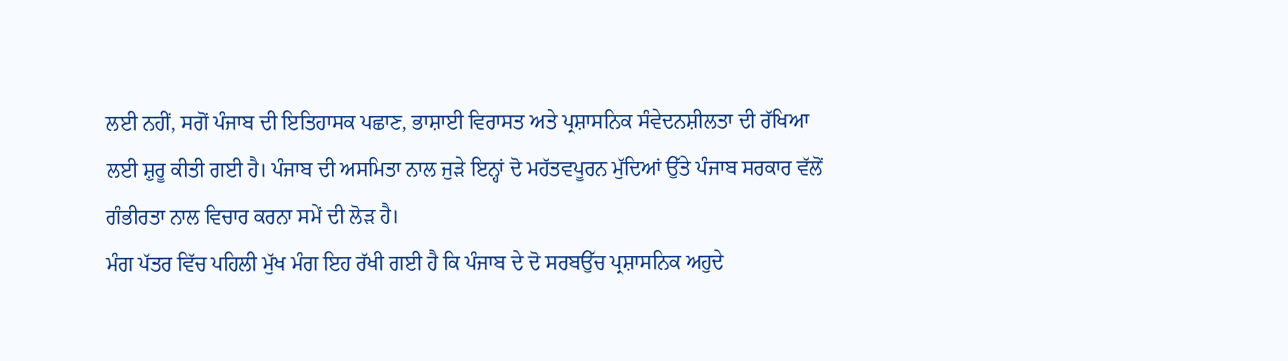ਲਈ ਨਹੀਂ, ਸਗੋਂ ਪੰਜਾਬ ਦੀ ਇਤਿਹਾਸਕ ਪਛਾਣ, ਭਾਸ਼ਾਈ ਵਿਰਾਸਤ ਅਤੇ ਪ੍ਰਸ਼ਾਸਨਿਕ ਸੰਵੇਦਨਸ਼ੀਲਤਾ ਦੀ ਰੱਖਿਆ ਲਈ ਸ਼ੁਰੂ ਕੀਤੀ ਗਈ ਹੈ। ਪੰਜਾਬ ਦੀ ਅਸਮਿਤਾ ਨਾਲ ਜੁੜੇ ਇਨ੍ਹਾਂ ਦੋ ਮਹੱਤਵਪੂਰਨ ਮੁੱਦਿਆਂ ਉੱਤੇ ਪੰਜਾਬ ਸਰਕਾਰ ਵੱਲੋਂ ਗੰਭੀਰਤਾ ਨਾਲ ਵਿਚਾਰ ਕਰਨਾ ਸਮੇਂ ਦੀ ਲੋੜ ਹੈ।
ਮੰਗ ਪੱਤਰ ਵਿੱਚ ਪਹਿਲੀ ਮੁੱਖ ਮੰਗ ਇਹ ਰੱਖੀ ਗਈ ਹੈ ਕਿ ਪੰਜਾਬ ਦੇ ਦੋ ਸਰਬਉੱਚ ਪ੍ਰਸ਼ਾਸਨਿਕ ਅਹੁਦੇ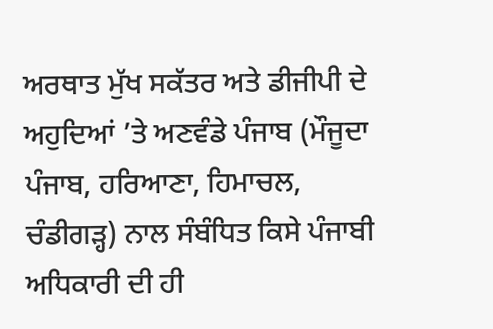ਅਰਥਾਤ ਮੁੱਖ ਸਕੱਤਰ ਅਤੇ ਡੀਜੀਪੀ ਦੇ ਅਹੁਦਿਆਂ ’ਤੇ ਅਣਵੰਡੇ ਪੰਜਾਬ (ਮੌਜੂਦਾ ਪੰਜਾਬ, ਹਰਿਆਣਾ, ਹਿਮਾਚਲ, ਚੰਡੀਗੜ੍ਹ) ਨਾਲ ਸੰਬੰਧਿਤ ਕਿਸੇ ਪੰਜਾਬੀ ਅਧਿਕਾਰੀ ਦੀ ਹੀ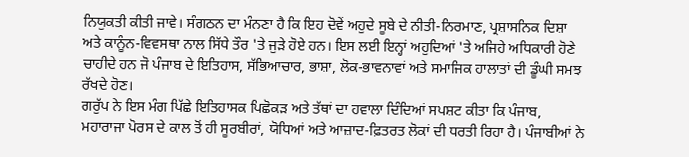ਨਿਯੁਕਤੀ ਕੀਤੀ ਜਾਵੇ। ਸੰਗਠਨ ਦਾ ਮੰਨਣਾ ਹੈ ਕਿ ਇਹ ਦੋਵੇਂ ਅਹੁਦੇ ਸੂਬੇ ਦੇ ਨੀਤੀ-ਨਿਰਮਾਣ, ਪ੍ਰਸ਼ਾਸਨਿਕ ਦਿਸ਼ਾ ਅਤੇ ਕਾਨੂੰਨ-ਵਿਵਸਥਾ ਨਾਲ ਸਿੱਧੇ ਤੌਰ 'ਤੇ ਜੁੜੇ ਹੋਏ ਹਨ। ਇਸ ਲਈ ਇਨ੍ਹਾਂ ਅਹੁਦਿਆਂ 'ਤੇ ਅਜਿਹੇ ਅਧਿਕਾਰੀ ਹੋਣੇ ਚਾਹੀਦੇ ਹਨ ਜੋ ਪੰਜਾਬ ਦੇ ਇਤਿਹਾਸ, ਸੱਭਿਆਚਾਰ, ਭਾਸ਼ਾ, ਲੋਕ-ਭਾਵਨਾਵਾਂ ਅਤੇ ਸਮਾਜਿਕ ਹਾਲਾਤਾਂ ਦੀ ਡੂੰਘੀ ਸਮਝ ਰੱਖਦੇ ਹੋਣ।
ਗਰੁੱਪ ਨੇ ਇਸ ਮੰਗ ਪਿੱਛੇ ਇਤਿਹਾਸਕ ਪਿਛੋਕੜ ਅਤੇ ਤੱਥਾਂ ਦਾ ਹਵਾਲਾ ਦਿੰਦਿਆਂ ਸਪਸ਼ਟ ਕੀਤਾ ਕਿ ਪੰਜਾਬ, ਮਹਾਰਾਜਾ ਪੋਰਸ ਦੇ ਕਾਲ ਤੋਂ ਹੀ ਸੂਰਬੀਰਾਂ, ਯੋਧਿਆਂ ਅਤੇ ਆਜ਼ਾਦ-ਫ਼ਿਤਰਤ ਲੋਕਾਂ ਦੀ ਧਰਤੀ ਰਿਹਾ ਹੈ। ਪੰਜਾਬੀਆਂ ਨੇ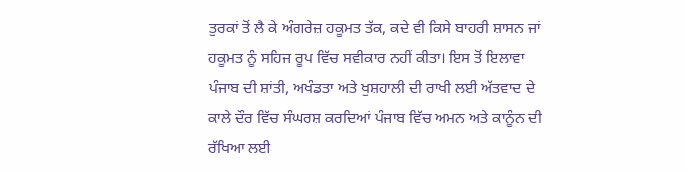ਤੁਰਕਾਂ ਤੋਂ ਲੈ ਕੇ ਅੰਗਰੇਜ਼ ਹਕੂਮਤ ਤੱਕ, ਕਦੇ ਵੀ ਕਿਸੇ ਬਾਹਰੀ ਸ਼ਾਸਨ ਜਾਂ ਹਕੂਮਤ ਨੂੰ ਸਹਿਜ ਰੂਪ ਵਿੱਚ ਸਵੀਕਾਰ ਨਹੀਂ ਕੀਤਾ। ਇਸ ਤੋਂ ਇਲਾਵਾ ਪੰਜਾਬ ਦੀ ਸ਼ਾਂਤੀ, ਅਖੰਡਤਾ ਅਤੇ ਖੁਸ਼ਹਾਲੀ ਦੀ ਰਾਖੀ ਲਈ ਅੱਤਵਾਦ ਦੇ ਕਾਲੇ ਦੌਰ ਵਿੱਚ ਸੰਘਰਸ਼ ਕਰਦਿਆਂ ਪੰਜਾਬ ਵਿੱਚ ਅਮਨ ਅਤੇ ਕਾਨੂੰਨ ਦੀ ਰੱਖਿਆ ਲਈ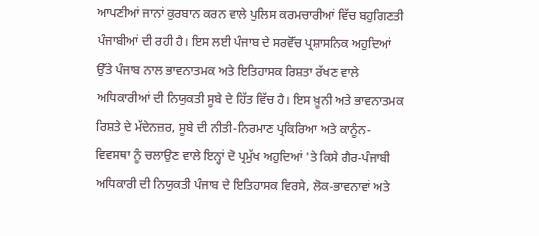ਆਪਣੀਆਂ ਜਾਨਾਂ ਕੁਰਬਾਨ ਕਰਨ ਵਾਲੇ ਪੁਲਿਸ ਕਰਮਚਾਰੀਆਂ ਵਿੱਚ ਬਹੁਗਿਣਤੀ ਪੰਜਾਬੀਆਂ ਦੀ ਰਹੀ ਹੈ। ਇਸ ਲਈ ਪੰਜਾਬ ਦੇ ਸਰਵੋੱਚ ਪ੍ਰਸ਼ਾਸਨਿਕ ਅਹੁਦਿਆਂ ਉੱਤੇ ਪੰਜਾਬ ਨਾਲ ਭਾਵਨਾਤਮਕ ਅਤੇ ਇਤਿਹਾਸਕ ਰਿਸ਼ਤਾ ਰੱਖਣ ਵਾਲੇ ਅਧਿਕਾਰੀਆਂ ਦੀ ਨਿਯੁਕਤੀ ਸੂਬੇ ਦੇ ਹਿੱਤ ਵਿੱਚ ਹੈ। ਇਸ ਖ਼ੂਨੀ ਅਤੇ ਭਾਵਨਾਤਮਕ ਰਿਸ਼ਤੇ ਦੇ ਮੱਦੇਨਜ਼ਰ, ਸੂਬੇ ਦੀ ਨੀਤੀ-ਨਿਰਮਾਣ ਪ੍ਰਕਿਰਿਆ ਅਤੇ ਕਾਨੂੰਨ-ਵਿਵਸਥਾ ਨੂੰ ਚਲਾਉਣ ਵਾਲੇ ਇਨ੍ਹਾਂ ਦੋ ਪ੍ਰਮੁੱਖ ਅਹੁਦਿਆਂ 'ਤੇ ਕਿਸੇ ਗੈਰ-ਪੰਜਾਬੀ ਅਧਿਕਾਰੀ ਦੀ ਨਿਯੁਕਤੀ ਪੰਜਾਬ ਦੇ ਇਤਿਹਾਸਕ ਵਿਰਸੇ, ਲੋਕ-ਭਾਵਨਾਵਾਂ ਅਤੇ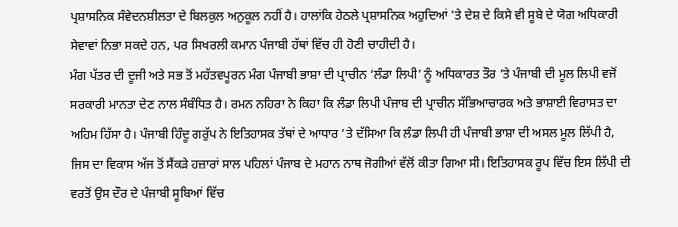ਪ੍ਰਸ਼ਾਸਨਿਕ ਸੰਵੇਦਨਸ਼ੀਲਤਾ ਦੇ ਬਿਲਕੁਲ ਅਨੁਕੂਲ ਨਹੀਂ ਹੈ। ਹਾਲਾਂਕਿ ਹੇਠਲੇ ਪ੍ਰਸ਼ਾਸਨਿਕ ਅਹੁਦਿਆਂ 'ਤੇ ਦੇਸ਼ ਦੇ ਕਿਸੇ ਵੀ ਸੂਬੇ ਦੇ ਯੋਗ ਅਧਿਕਾਰੀ ਸੇਵਾਵਾਂ ਨਿਭਾ ਸਕਦੇ ਹਨ, ਪਰ ਸਿਖਰਲੀ ਕਮਾਨ ਪੰਜਾਬੀ ਹੱਥਾਂ ਵਿੱਚ ਹੀ ਹੋਣੀ ਚਾਹੀਦੀ ਹੈ।
ਮੰਗ ਪੱਤਰ ਦੀ ਦੂਜੀ ਅਤੇ ਸਭ ਤੋਂ ਮਹੱਤਵਪੂਰਨ ਮੰਗ ਪੰਜਾਬੀ ਭਾਸ਼ਾ ਦੀ ਪ੍ਰਾਚੀਨ ‘ਲੰਡਾ ਲਿਪੀ’ ਨੂੰ ਅਧਿਕਾਰਤ ਤੌਰ ’ਤੇ ਪੰਜਾਬੀ ਦੀ ਮੂਲ ਲਿਪੀ ਵਜੋਂ ਸਰਕਾਰੀ ਮਾਨਤਾ ਦੇਣ ਨਾਲ ਸੰਬੰਧਿਤ ਹੈ। ਰਮਨ ਨਹਿਰਾ ਨੇ ਕਿਹਾ ਕਿ ਲੰਡਾ ਲਿਪੀ ਪੰਜਾਬ ਦੀ ਪ੍ਰਾਚੀਨ ਸੱਭਿਆਚਾਰਕ ਅਤੇ ਭਾਸ਼ਾਈ ਵਿਰਾਸਤ ਦਾ ਅਹਿਮ ਹਿੱਸਾ ਹੈ। ਪੰਜਾਬੀ ਹਿੰਦੂ ਗਰੁੱਪ ਨੇ ਇਤਿਹਾਸਕ ਤੱਥਾਂ ਦੇ ਆਧਾਰ ’ਤੇ ਦੱਸਿਆ ਕਿ ਲੰਡਾ ਲਿਪੀ ਹੀ ਪੰਜਾਬੀ ਭਾਸ਼ਾ ਦੀ ਅਸਲ ਮੂਲ ਲਿੱਪੀ ਹੈ, ਜਿਸ ਦਾ ਵਿਕਾਸ ਅੱਜ ਤੋਂ ਸੈਂਕੜੇ ਹਜ਼ਾਰਾਂ ਸਾਲ ਪਹਿਲਾਂ ਪੰਜਾਬ ਦੇ ਮਹਾਨ ਨਾਥ ਜੋਗੀਆਂ ਵੱਲੋਂ ਕੀਤਾ ਗਿਆ ਸੀ। ਇਤਿਹਾਸਕ ਰੂਪ ਵਿੱਚ ਇਸ ਲਿੱਪੀ ਦੀ ਵਰਤੋਂ ਉਸ ਦੌਰ ਦੇ ਪੰਜਾਬੀ ਸੂਬਿਆਂ ਵਿੱਚ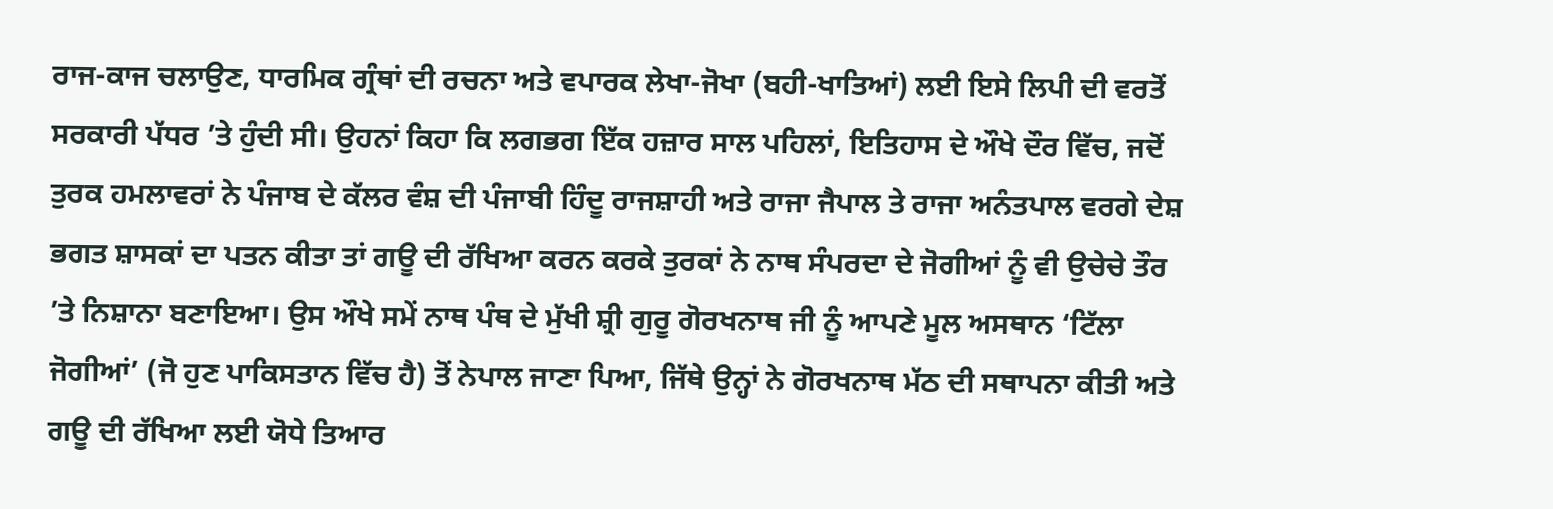ਰਾਜ-ਕਾਜ ਚਲਾਉਣ, ਧਾਰਮਿਕ ਗ੍ਰੰਥਾਂ ਦੀ ਰਚਨਾ ਅਤੇ ਵਪਾਰਕ ਲੇਖਾ-ਜੋਖਾ (ਬਹੀ-ਖਾਤਿਆਂ) ਲਈ ਇਸੇ ਲਿਪੀ ਦੀ ਵਰਤੋਂ ਸਰਕਾਰੀ ਪੱਧਰ ’ਤੇ ਹੁੰਦੀ ਸੀ। ਉਹਨਾਂ ਕਿਹਾ ਕਿ ਲਗਭਗ ਇੱਕ ਹਜ਼ਾਰ ਸਾਲ ਪਹਿਲਾਂ, ਇਤਿਹਾਸ ਦੇ ਔਖੇ ਦੌਰ ਵਿੱਚ, ਜਦੋਂ ਤੁਰਕ ਹਮਲਾਵਰਾਂ ਨੇ ਪੰਜਾਬ ਦੇ ਕੱਲਰ ਵੰਸ਼ ਦੀ ਪੰਜਾਬੀ ਹਿੰਦੂ ਰਾਜਸ਼ਾਹੀ ਅਤੇ ਰਾਜਾ ਜੈਪਾਲ ਤੇ ਰਾਜਾ ਅਨੰਤਪਾਲ ਵਰਗੇ ਦੇਸ਼ ਭਗਤ ਸ਼ਾਸਕਾਂ ਦਾ ਪਤਨ ਕੀਤਾ ਤਾਂ ਗਊ ਦੀ ਰੱਖਿਆ ਕਰਨ ਕਰਕੇ ਤੁਰਕਾਂ ਨੇ ਨਾਥ ਸੰਪਰਦਾ ਦੇ ਜੋਗੀਆਂ ਨੂੰ ਵੀ ਉਚੇਚੇ ਤੌਰ ’ਤੇ ਨਿਸ਼ਾਨਾ ਬਣਾਇਆ। ਉਸ ਔਖੇ ਸਮੇਂ ਨਾਥ ਪੰਥ ਦੇ ਮੁੱਖੀ ਸ਼੍ਰੀ ਗੁਰੂ ਗੋਰਖਨਾਥ ਜੀ ਨੂੰ ਆਪਣੇ ਮੂਲ ਅਸਥਾਨ ‘ਟਿੱਲਾ ਜੋਗੀਆਂ’ (ਜੋ ਹੁਣ ਪਾਕਿਸਤਾਨ ਵਿੱਚ ਹੈ) ਤੋਂ ਨੇਪਾਲ ਜਾਣਾ ਪਿਆ, ਜਿੱਥੇ ਉਨ੍ਹਾਂ ਨੇ ਗੋਰਖਨਾਥ ਮੱਠ ਦੀ ਸਥਾਪਨਾ ਕੀਤੀ ਅਤੇ ਗਊ ਦੀ ਰੱਖਿਆ ਲਈ ਯੋਧੇ ਤਿਆਰ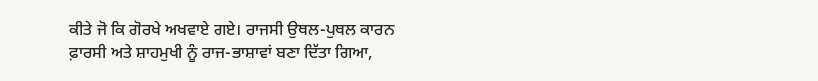ਕੀਤੇ ਜੋ ਕਿ ਗੋਰਖੇ ਅਖਵਾਏ ਗਏ। ਰਾਜਸੀ ਉਥਲ-ਪੁਥਲ ਕਾਰਨ ਫ਼ਾਰਸੀ ਅਤੇ ਸ਼ਾਹਮੁਖੀ ਨੂੰ ਰਾਜ-ਭਾਸ਼ਾਵਾਂ ਬਣਾ ਦਿੱਤਾ ਗਿਆ,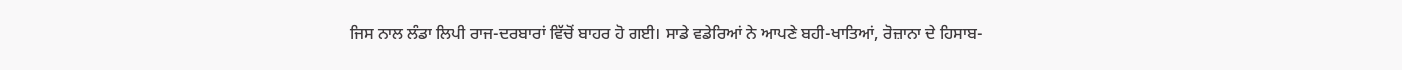ਜਿਸ ਨਾਲ ਲੰਡਾ ਲਿਪੀ ਰਾਜ-ਦਰਬਾਰਾਂ ਵਿੱਚੋਂ ਬਾਹਰ ਹੋ ਗਈ। ਸਾਡੇ ਵਡੇਰਿਆਂ ਨੇ ਆਪਣੇ ਬਹੀ-ਖਾਤਿਆਂ, ਰੋਜ਼ਾਨਾ ਦੇ ਹਿਸਾਬ-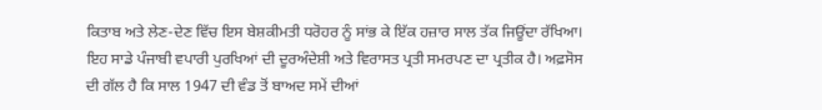ਕਿਤਾਬ ਅਤੇ ਲੇਣ-ਦੇਣ ਵਿੱਚ ਇਸ ਬੇਸ਼ਕੀਮਤੀ ਧਰੋਹਰ ਨੂੰ ਸਾਂਭ ਕੇ ਇੱਕ ਹਜ਼ਾਰ ਸਾਲ ਤੱਕ ਜਿਊਂਦਾ ਰੱਖਿਆ। ਇਹ ਸਾਡੇ ਪੰਜਾਬੀ ਵਪਾਰੀ ਪੁਰਖਿਆਂ ਦੀ ਦੂਰਅੰਦੇਸ਼ੀ ਅਤੇ ਵਿਰਾਸਤ ਪ੍ਰਤੀ ਸਮਰਪਣ ਦਾ ਪ੍ਰਤੀਕ ਹੈ। ਅਫ਼ਸੋਸ ਦੀ ਗੱਲ ਹੈ ਕਿ ਸਾਲ 1947 ਦੀ ਵੰਡ ਤੋਂ ਬਾਅਦ ਸਮੇਂ ਦੀਆਂ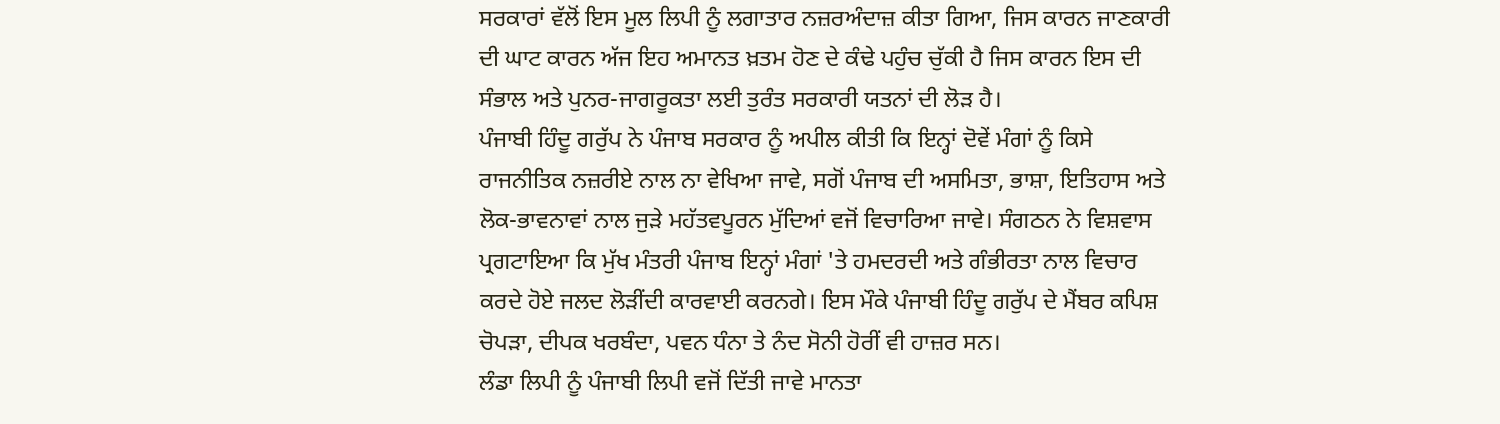ਸਰਕਾਰਾਂ ਵੱਲੋਂ ਇਸ ਮੂਲ ਲਿਪੀ ਨੂੰ ਲਗਾਤਾਰ ਨਜ਼ਰਅੰਦਾਜ਼ ਕੀਤਾ ਗਿਆ, ਜਿਸ ਕਾਰਨ ਜਾਣਕਾਰੀ ਦੀ ਘਾਟ ਕਾਰਨ ਅੱਜ ਇਹ ਅਮਾਨਤ ਖ਼ਤਮ ਹੋਣ ਦੇ ਕੰਢੇ ਪਹੁੰਚ ਚੁੱਕੀ ਹੈ ਜਿਸ ਕਾਰਨ ਇਸ ਦੀ ਸੰਭਾਲ ਅਤੇ ਪੁਨਰ-ਜਾਗਰੂਕਤਾ ਲਈ ਤੁਰੰਤ ਸਰਕਾਰੀ ਯਤਨਾਂ ਦੀ ਲੋੜ ਹੈ।
ਪੰਜਾਬੀ ਹਿੰਦੂ ਗਰੁੱਪ ਨੇ ਪੰਜਾਬ ਸਰਕਾਰ ਨੂੰ ਅਪੀਲ ਕੀਤੀ ਕਿ ਇਨ੍ਹਾਂ ਦੋਵੇਂ ਮੰਗਾਂ ਨੂੰ ਕਿਸੇ ਰਾਜਨੀਤਿਕ ਨਜ਼ਰੀਏ ਨਾਲ ਨਾ ਵੇਖਿਆ ਜਾਵੇ, ਸਗੋਂ ਪੰਜਾਬ ਦੀ ਅਸਮਿਤਾ, ਭਾਸ਼ਾ, ਇਤਿਹਾਸ ਅਤੇ ਲੋਕ-ਭਾਵਨਾਵਾਂ ਨਾਲ ਜੁੜੇ ਮਹੱਤਵਪੂਰਨ ਮੁੱਦਿਆਂ ਵਜੋਂ ਵਿਚਾਰਿਆ ਜਾਵੇ। ਸੰਗਠਨ ਨੇ ਵਿਸ਼ਵਾਸ ਪ੍ਰਗਟਾਇਆ ਕਿ ਮੁੱਖ ਮੰਤਰੀ ਪੰਜਾਬ ਇਨ੍ਹਾਂ ਮੰਗਾਂ 'ਤੇ ਹਮਦਰਦੀ ਅਤੇ ਗੰਭੀਰਤਾ ਨਾਲ ਵਿਚਾਰ ਕਰਦੇ ਹੋਏ ਜਲਦ ਲੋੜੀਂਦੀ ਕਾਰਵਾਈ ਕਰਨਗੇ। ਇਸ ਮੌਕੇ ਪੰਜਾਬੀ ਹਿੰਦੂ ਗਰੁੱਪ ਦੇ ਮੈਂਬਰ ਕਪਿਸ਼ ਚੋਪੜਾ, ਦੀਪਕ ਖਰਬੰਦਾ, ਪਵਨ ਧੰਨਾ ਤੇ ਨੰਦ ਸੋਨੀ ਹੋਰੀਂ ਵੀ ਹਾਜ਼ਰ ਸਨ।
ਲੰਡਾ ਲਿਪੀ ਨੂੰ ਪੰਜਾਬੀ ਲਿਪੀ ਵਜੋਂ ਦਿੱਤੀ ਜਾਵੇ ਮਾਨਤਾ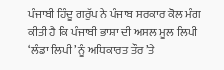ਪੰਜਾਬੀ ਹਿੰਦੂ ਗਰੁੱਪ ਨੇ ਪੰਜਾਬ ਸਰਕਾਰ ਕੋਲ ਮੰਗ ਕੀਤੀ ਹੈ ਕਿ ਪੰਜਾਬੀ ਭਾਸ਼ਾ ਦੀ ਅਸਲ ਮੂਲ ਲਿਪੀ ‘ਲੰਡਾ ਲਿਪੀ’ ਨੂੰ ਅਧਿਕਾਰਤ ਤੌਰ ’ਤੇ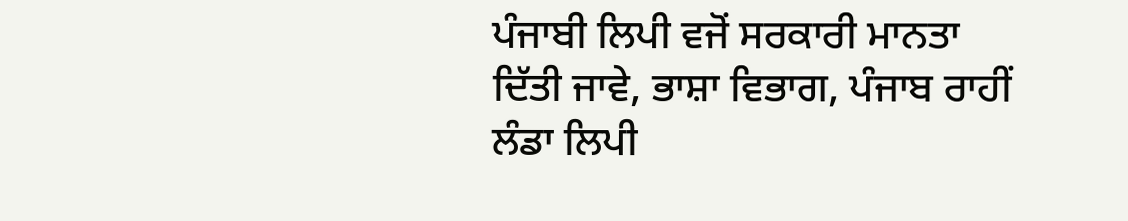ਪੰਜਾਬੀ ਲਿਪੀ ਵਜੋਂ ਸਰਕਾਰੀ ਮਾਨਤਾ ਦਿੱਤੀ ਜਾਵੇ, ਭਾਸ਼ਾ ਵਿਭਾਗ, ਪੰਜਾਬ ਰਾਹੀਂ ਲੰਡਾ ਲਿਪੀ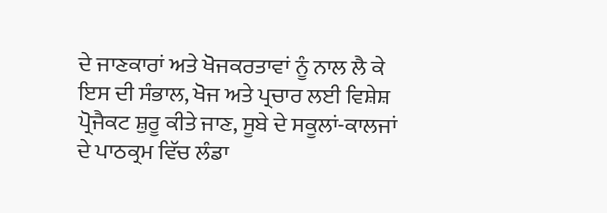ਦੇ ਜਾਣਕਾਰਾਂ ਅਤੇ ਖੋਜਕਰਤਾਵਾਂ ਨੂੰ ਨਾਲ ਲੈ ਕੇ ਇਸ ਦੀ ਸੰਭਾਲ, ਖੋਜ ਅਤੇ ਪ੍ਰਚਾਰ ਲਈ ਵਿਸ਼ੇਸ਼ ਪ੍ਰੋਜੈਕਟ ਸ਼ੁਰੂ ਕੀਤੇ ਜਾਣ, ਸੂਬੇ ਦੇ ਸਕੂਲਾਂ-ਕਾਲਜਾਂ ਦੇ ਪਾਠਕ੍ਰਮ ਵਿੱਚ ਲੰਡਾ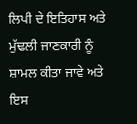ਲਿਪੀ ਦੇ ਇਤਿਹਾਸ ਅਤੇ ਮੁੱਢਲੀ ਜਾਣਕਾਰੀ ਨੂੰ ਸ਼ਾਮਲ ਕੀਤਾ ਜਾਵੇ ਅਤੇ ਇਸ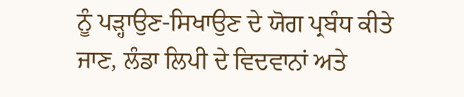ਨੂੰ ਪੜ੍ਹਾਉਣ-ਸਿਖਾਉਣ ਦੇ ਯੋਗ ਪ੍ਰਬੰਧ ਕੀਤੇ ਜਾਣ, ਲੰਡਾ ਲਿਪੀ ਦੇ ਵਿਦਵਾਨਾਂ ਅਤੇ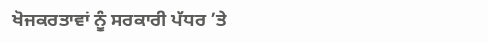ਖੋਜਕਰਤਾਵਾਂ ਨੂੰ ਸਰਕਾਰੀ ਪੱਧਰ ’ਤੇ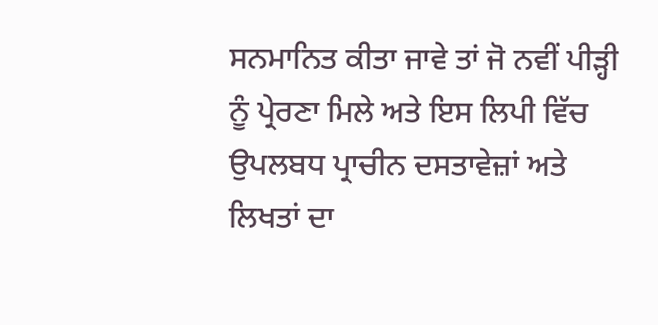ਸਨਮਾਨਿਤ ਕੀਤਾ ਜਾਵੇ ਤਾਂ ਜੋ ਨਵੀਂ ਪੀੜ੍ਹੀ ਨੂੰ ਪ੍ਰੇਰਣਾ ਮਿਲੇ ਅਤੇ ਇਸ ਲਿਪੀ ਵਿੱਚ ਉਪਲਬਧ ਪ੍ਰਾਚੀਨ ਦਸਤਾਵੇਜ਼ਾਂ ਅਤੇ ਲਿਖਤਾਂ ਦਾ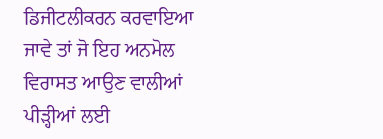ਡਿਜੀਟਲੀਕਰਨ ਕਰਵਾਇਆ ਜਾਵੇ ਤਾਂ ਜੋ ਇਹ ਅਨਮੋਲ ਵਿਰਾਸਤ ਆਉਣ ਵਾਲੀਆਂ ਪੀੜ੍ਹੀਆਂ ਲਈ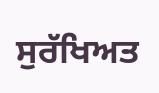ਸੁਰੱਖਿਅਤ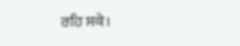ਰਹਿ ਸਕੇ।